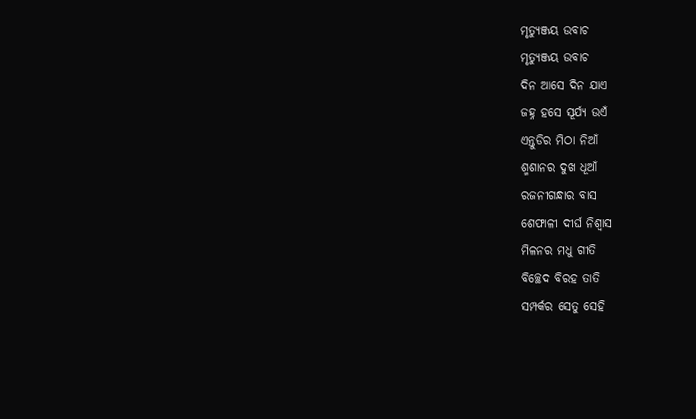ମୃତ୍ୟୁଞ୍ଜୟ ଉବାଚ
ମୃତ୍ୟୁଞ୍ଜୟ ଉବାଚ
ଦିନ ଆସେ ଦିନ ଯାଏ
ଜହ୍ନ ହସେ ସୂର୍ଯ୍ୟ ଉଏଁ
ଏନ୍ତୁଡିର ମିଠା ନିଆଁ
ଶ୍ମଶାନର ଦୁଖ ଧୂଆଁ
ରଜନୀଗନ୍ଧାର ବାସ
ଶେଫାଳୀ ଦୀର୍ଘ ନିଶ୍ବାସ
ମିଳନର ମଧୁ ଗୀତି
ବିଚ୍ଛେଦ ବିରହ ତାତି
ସମ୍ପର୍କର ସେତୁ ସେହି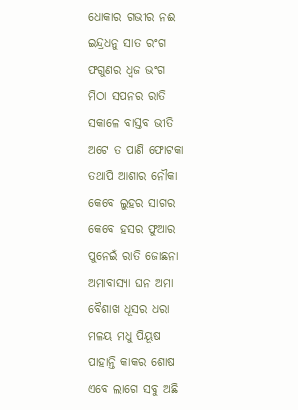ଧୋକାର ଗଭୀର ନଈ
ଇନ୍ଦ୍ରଧନୁ ସାତ ରଂଗ
ଫଗୁଣର ଧ୍ବଜ ଭଂଗ
ମିଠା ସପନର ରାତି
ସକାଳେ ବାସ୍ତବ ଭୀତି
ଅଟେ ତ ପାଣି ଫୋଟକା
ତଥାପି ଆଶାର ନୌକା
କେବେ ଲୁହର ସାଗର
କେବେ ହସର ଫୁଆର
ପୁନେଇଁ ରାତି ଜୋଛନା
ଅମାବାସ୍ୟା ଘନ ଅମା
ବୈଶାଖ ଧୂସର ଧରା
ମଳୟ ମଧୁ ପିୟୂଷ
ପାହାନ୍ତି କାକର ଶୋଷ
ଏବେ ଲାଗେ ସବୁ ଅଛି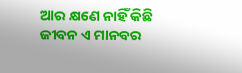ଆର କ୍ଷଣେ ନାହିଁ କିଛି
ଜୀବନ ଏ ମାନବର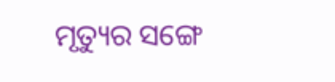ମୃତ୍ୟୁର ସଙ୍ଗେ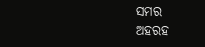ସମର
ଅହରହ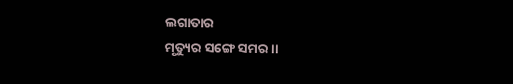ଲଗାତାର
ମୃତ୍ୟୁର ସଙ୍ଗେ ସମର ।।